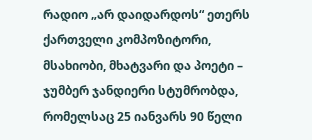რადიო „არ დაიდარდოს“ ეთერს ქართველი კომპოზიტორი, მსახიობი, მხატვარი და პოეტი – ჯუმბერ ჯანდიერი სტუმრობდა, რომელსაც 25 იანვარს 90 წელი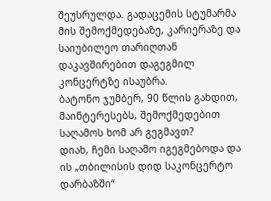შეუსრულდა. გადაცემის სტუმარმა მის შემოქმედებაზე, კარიერაზე და საიუბილეო თარიღთან დაკავშირებით დაგეგმილ კონცერტზე ისაუბრა.
ბატონო ჯუმბერ, 90 წლის გახდით, მაინტერესებს, შემოქმედებით საღამოს ხომ არ გეგმავთ?
დიახ, ჩემი საღამო იგეგმებოდა და ის „თბილისის დიდ საკონცერტო დარბაზში“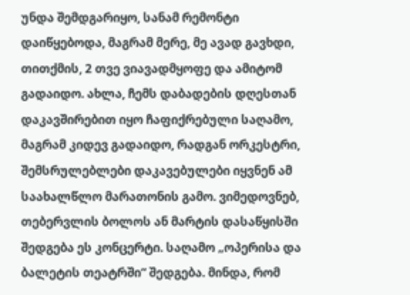უნდა შემდგარიყო, სანამ რემონტი დაიწყებოდა, მაგრამ მერე, მე ავად გავხდი, თითქმის, 2 თვე ვიავადმყოფე და ამიტომ გადაიდო. ახლა, ჩემს დაბადების დღესთან დაკავშირებით იყო ჩაფიქრებული საღამო, მაგრამ კიდევ გადაიდო, რადგან ორკესტრი, შემსრულებლები დაკავებულები იყვნენ ამ საახალწლო მარათონის გამო. ვიმედოვნებ, თებერვლის ბოლოს ან მარტის დასაწყისში შედგება ეს კონცერტი. საღამო „ოპერისა და ბალეტის თეატრში“ შედგება. მინდა, რომ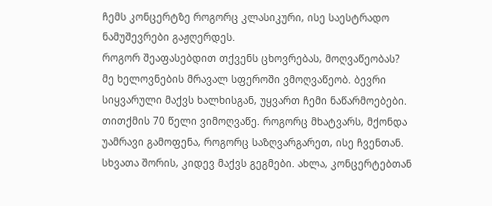ჩემს კონცერტზე როგორც კლასიკური, ისე საესტრადო ნამუშევრები გაჟღერდეს.
როგორ შეაფასებდით თქვენს ცხოვრებას, მოღვაწეობას?
მე ხელოვნების მრავალ სფეროში ვმოღვაწეობ. ბევრი სიყვარული მაქვს ხალხისგან, უყვართ ჩემი ნაწარმოებები. თითქმის 70 წელი ვიმოღვაწე. როგორც მხატვარს, მქონდა უამრავი გამოფენა, როგორც საზღვარგარეთ, ისე ჩვენთან. სხვათა შორის, კიდევ მაქვს გეგმები. ახლა, კონცერტებთან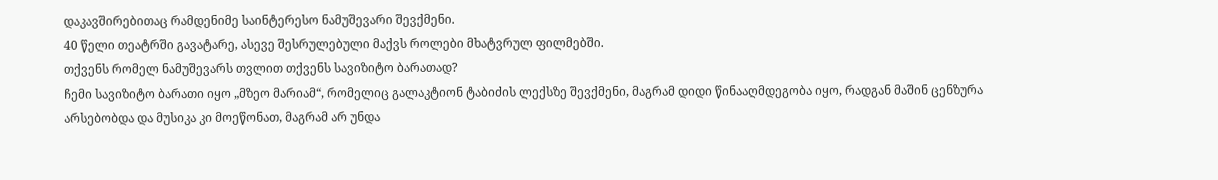დაკავშირებითაც რამდენიმე საინტერესო ნამუშევარი შევქმენი.
40 წელი თეატრში გავატარე, ასევე შესრულებული მაქვს როლები მხატვრულ ფილმებში.
თქვენს რომელ ნამუშევარს თვლით თქვენს სავიზიტო ბარათად?
ჩემი სავიზიტო ბარათი იყო „მზეო მარიამ“, რომელიც გალაკტიონ ტაბიძის ლექსზე შევქმენი, მაგრამ დიდი წინააღმდეგობა იყო, რადგან მაშინ ცენზურა არსებობდა და მუსიკა კი მოეწონათ, მაგრამ არ უნდა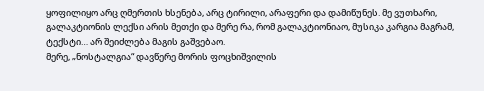ყოფილიყო არც ღმერთის ხსენება, არც ტირილი, არაფერი და დამიწუნეს. მე ვუთხარი, გალაკტიონის ლექსი არის მეთქი და მერე რა, რომ გალაკტიონიაო, მუსიკა კარგია მაგრამ, ტექსტი… არ შეიძლება მაგის გაშვებაო.
მერე, „ნოსტალგია“ დავწერე მორის ფოცხიშვილის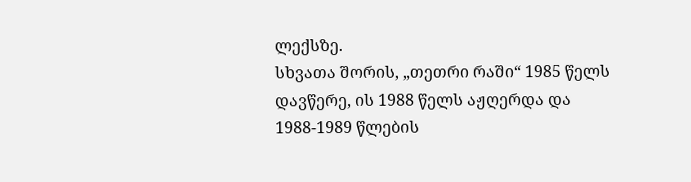ლექსზე.
სხვათა შორის, „თეთრი რაში“ 1985 წელს დავწერე, ის 1988 წელს აჟღერდა და 1988-1989 წლების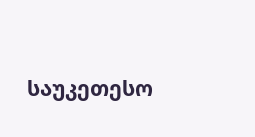საუკეთესო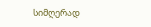სიმღერად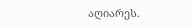აღიარეს.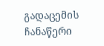გადაცემის ჩანაწერი